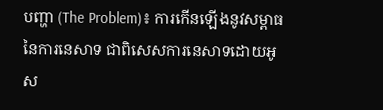បញ្ហា (The Problem)៖ ការកើនឡើងនូវសម្ពាធនៃការនេសាទ ជាពិសេសការនេសាទដោយអូស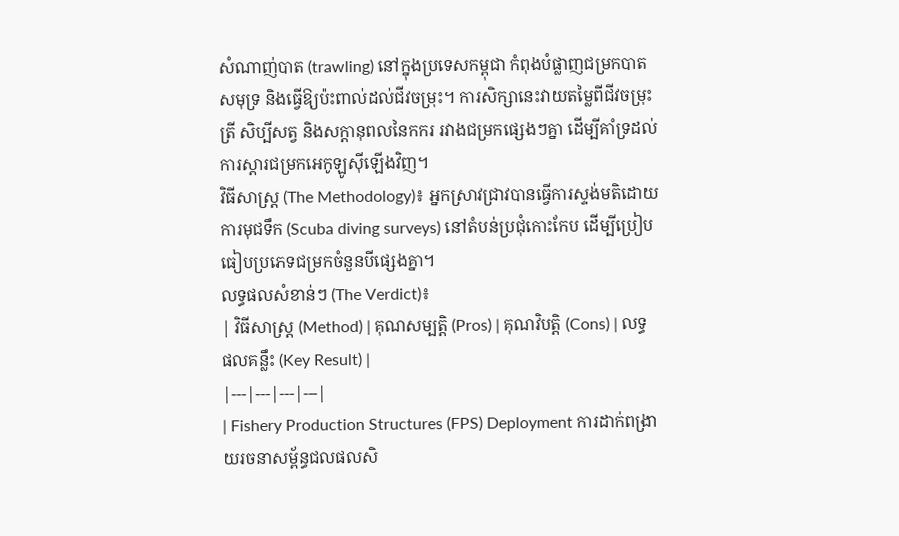សំណាញ់បាត (trawling) នៅក្នុងប្រទេសកម្ពុជា កំពុងបំផ្លាញជម្រកបាតសមុទ្រ និងធ្វើឱ្យប៉ះពាល់ដល់ជីវចម្រុះ។ ការសិក្សានេះវាយតម្លៃពីជីវចម្រុះត្រី សិប្បីសត្វ និងសក្ដានុពលនៃកករ រវាងជម្រកផ្សេងៗគ្នា ដើម្បីគាំទ្រដល់ការស្តារជម្រកអេកូឡូស៊ីឡើងវិញ។
វិធីសាស្ត្រ (The Methodology)៖ អ្នកស្រាវជ្រាវបានធ្វើការស្ទង់មតិដោយការមុជទឹក (Scuba diving surveys) នៅតំបន់ប្រជុំកោះកែប ដើម្បីប្រៀបធៀបប្រភេទជម្រកចំនួនបីផ្សេងគ្នា។
លទ្ធផលសំខាន់ៗ (The Verdict)៖
| វិធីសាស្ត្រ (Method) | គុណសម្បត្តិ (Pros) | គុណវិបត្តិ (Cons) | លទ្ធផលគន្លឹះ (Key Result) |
|---|---|---|---|
| Fishery Production Structures (FPS) Deployment ការដាក់ពង្រាយរចនាសម្ព័ន្ធជលផលសិ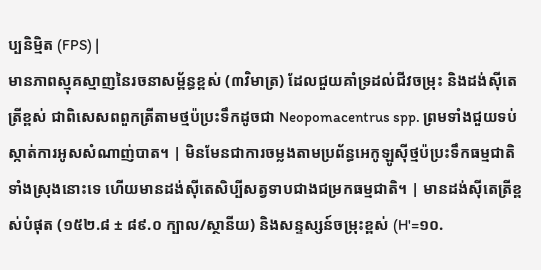ប្បនិម្មិត (FPS) |
មានភាពស្មុគស្មាញនៃរចនាសម្ព័ន្ធខ្ពស់ (៣វិមាត្រ) ដែលជួយគាំទ្រដល់ជីវចម្រុះ និងដង់ស៊ីតេត្រីខ្ពស់ ជាពិសេសពពួកត្រីតាមថ្មប៉ប្រះទឹកដូចជា Neopomacentrus spp. ព្រមទាំងជួយទប់ស្កាត់ការអូសសំណាញ់បាត។ | មិនមែនជាការចម្លងតាមប្រព័ន្ធអេកូឡូស៊ីថ្មប៉ប្រះទឹកធម្មជាតិទាំងស្រុងនោះទេ ហើយមានដង់ស៊ីតេសិប្បីសត្វទាបជាងជម្រកធម្មជាតិ។ | មានដង់ស៊ីតេត្រីខ្ពស់បំផុត (១៥២.៨ ± ៨៩.០ ក្បាល/ស្ថានីយ) និងសន្ទស្សន៍ចម្រុះខ្ពស់ (H'=១០.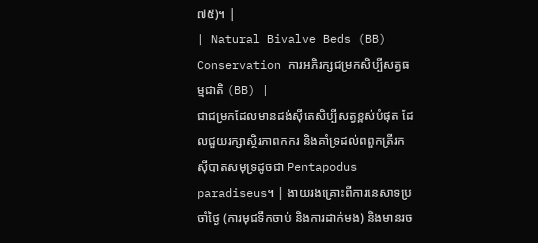៧៥)។ |
| Natural Bivalve Beds (BB) Conservation ការអភិរក្សជម្រកសិប្បីសត្វធម្មជាតិ (BB) |
ជាជម្រកដែលមានដង់ស៊ីតេសិប្បីសត្វខ្ពស់បំផុត ដែលជួយរក្សាស្ថិរភាពកករ និងគាំទ្រដល់ពពួកត្រីរកស៊ីបាតសមុទ្រដូចជា Pentapodus paradiseus។ | ងាយរងគ្រោះពីការនេសាទប្រចាំថ្ងៃ (ការមុជទឹកចាប់ និងការដាក់មង) និងមានរច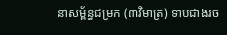នាសម្ព័ន្ធជម្រក (៣វិមាត្រ) ទាបជាងរច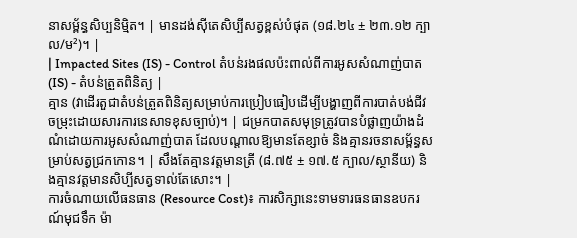នាសម្ព័ន្ធសិប្បនិម្មិត។ | មានដង់ស៊ីតេសិប្បីសត្វខ្ពស់បំផុត (១៨.២៤ ± ២៣.១២ ក្បាល/ម²)។ |
| Impacted Sites (IS) - Control តំបន់រងផលប៉ះពាល់ពីការអូសសំណាញ់បាត (IS) - តំបន់ត្រួតពិនិត្យ |
គ្មាន (វាដើរតួជាតំបន់ត្រួតពិនិត្យសម្រាប់ការប្រៀបធៀបដើម្បីបង្ហាញពីការបាត់បង់ជីវចម្រុះដោយសារការនេសាទខុសច្បាប់)។ | ជម្រកបាតសមុទ្រត្រូវបានបំផ្លាញយ៉ាងដំណំដោយការអូសសំណាញ់បាត ដែលបណ្តាលឱ្យមានតែខ្សាច់ និងគ្មានរចនាសម្ព័ន្ធសម្រាប់សត្វជ្រកកោន។ | សឹងតែគ្មានវត្តមានត្រី (៨.៧៥ ± ១៧.៥ ក្បាល/ស្ថានីយ) និងគ្មានវត្តមានសិប្បីសត្វទាល់តែសោះ។ |
ការចំណាយលើធនធាន (Resource Cost)៖ ការសិក្សានេះទាមទារធនធានឧបករណ៍មុជទឹក ម៉ា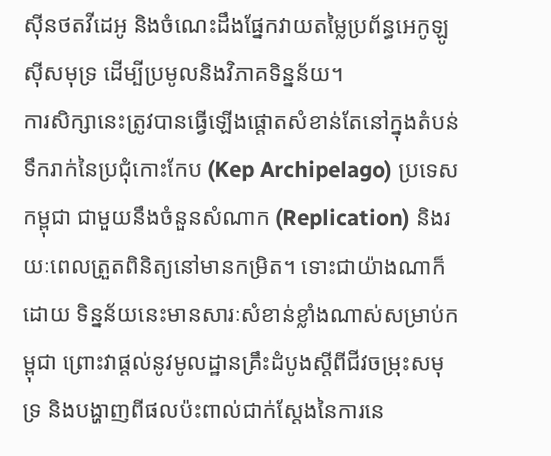ស៊ីនថតវីដេអូ និងចំណេះដឹងផ្នែកវាយតម្លៃប្រព័ន្ធអេកូឡូស៊ីសមុទ្រ ដើម្បីប្រមូលនិងវិភាគទិន្នន័យ។
ការសិក្សានេះត្រូវបានធ្វើឡើងផ្តោតសំខាន់តែនៅក្នុងតំបន់ទឹករាក់នៃប្រជុំកោះកែប (Kep Archipelago) ប្រទេសកម្ពុជា ជាមួយនឹងចំនួនសំណាក (Replication) និងរយៈពេលត្រួតពិនិត្យនៅមានកម្រិត។ ទោះជាយ៉ាងណាក៏ដោយ ទិន្នន័យនេះមានសារៈសំខាន់ខ្លាំងណាស់សម្រាប់កម្ពុជា ព្រោះវាផ្តល់នូវមូលដ្ឋានគ្រឹះដំបូងស្តីពីជីវចម្រុះសមុទ្រ និងបង្ហាញពីផលប៉ះពាល់ជាក់ស្តែងនៃការនេ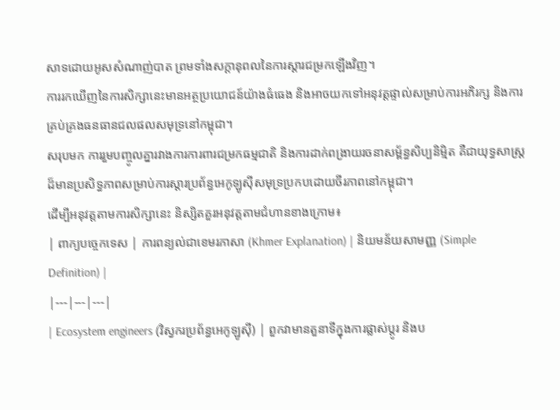សាទដោយអូសសំណាញ់បាត ព្រមទាំងសក្តានុពលនៃការស្តារជម្រកឡើងវិញ។
ការរកឃើញនៃការសិក្សានេះមានអត្ថប្រយោជន៍យ៉ាងធំធេង និងអាចយកទៅអនុវត្តផ្ទាល់សម្រាប់ការអភិរក្ស និងការគ្រប់គ្រងធនធានជលផលសមុទ្រនៅកម្ពុជា។
សរុបមក ការរួមបញ្ចូលគ្នារវាងការការពារជម្រកធម្មជាតិ និងការដាក់ពង្រាយរចនាសម្ព័ន្ធសិប្បនិម្មិត គឺជាយុទ្ធសាស្រ្តដ៏មានប្រសិទ្ធភាពសម្រាប់ការស្តារប្រព័ន្ធអេកូឡូស៊ីសមុទ្រប្រកបដោយចីរភាពនៅកម្ពុជា។
ដើម្បីអនុវត្តតាមការសិក្សានេះ និស្សិតគួរអនុវត្តតាមជំហានខាងក្រោម៖
| ពាក្យបច្ចេកទេស | ការពន្យល់ជាខេមរភាសា (Khmer Explanation) | និយមន័យសាមញ្ញ (Simple Definition) |
|---|---|---|
| Ecosystem engineers (វិស្វករប្រព័ន្ធអេកូឡូស៊ី) | ពួកវាមានតួនាទីក្នុងការផ្លាស់ប្តូរ និងប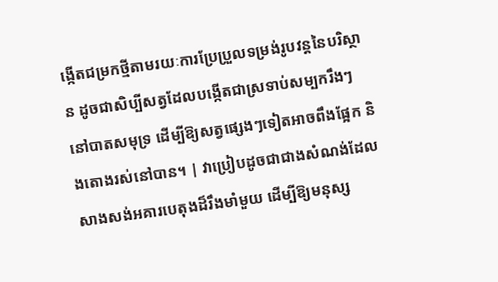ង្កើតជម្រកថ្មីតាមរយៈការប្រែប្រួលទម្រង់រូបវន្តនៃបរិស្ថាន ដូចជាសិប្បីសត្វដែលបង្កើតជាស្រទាប់សម្បករឹងៗនៅបាតសមុទ្រ ដើម្បីឱ្យសត្វផ្សេងៗទៀតអាចពឹងផ្អែក និងតោងរស់នៅបាន។ | វាប្រៀបដូចជាជាងសំណង់ដែលសាងសង់អគារបេតុងដ៏រឹងមាំមួយ ដើម្បីឱ្យមនុស្ស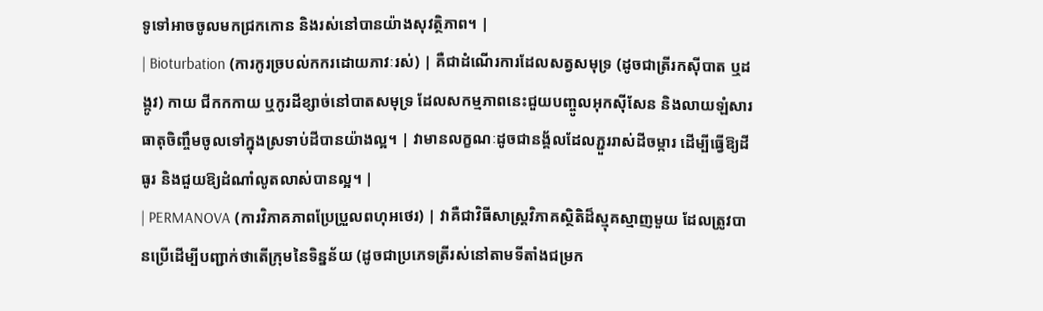ទូទៅអាចចូលមកជ្រកកោន និងរស់នៅបានយ៉ាងសុវត្ថិភាព។ |
| Bioturbation (ការកូរច្របល់កករដោយភាវៈរស់) | គឺជាដំណើរការដែលសត្វសមុទ្រ (ដូចជាត្រីរកស៊ីបាត ឬដង្កូវ) កាយ ជីកកកាយ ឬកូរដីខ្សាច់នៅបាតសមុទ្រ ដែលសកម្មភាពនេះជួយបញ្ចូលអុកស៊ីសែន និងលាយឡំសារធាតុចិញ្ចឹមចូលទៅក្នុងស្រទាប់ដីបានយ៉ាងល្អ។ | វាមានលក្ខណៈដូចជានង្គ័លដែលភ្ជួររាស់ដីចម្ការ ដើម្បីធ្វើឱ្យដីធូរ និងជួយឱ្យដំណាំលូតលាស់បានល្អ។ |
| PERMANOVA (ការវិភាគភាពប្រែប្រួលពហុអថេរ) | វាគឺជាវិធីសាស្រ្តវិភាគស្ថិតិដ៏ស្មុគស្មាញមួយ ដែលត្រូវបានប្រើដើម្បីបញ្ជាក់ថាតើក្រុមនៃទិន្នន័យ (ដូចជាប្រភេទត្រីរស់នៅតាមទីតាំងជម្រក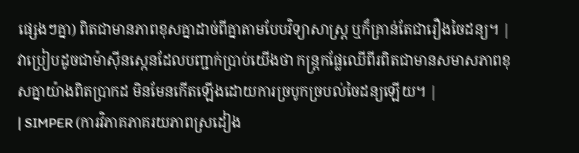ផ្សេងៗគ្នា) ពិតជាមានភាពខុសគ្នាដាច់ពីគ្នាតាមបែបវិទ្យាសាស្ត្រ ឬក៏គ្រាន់តែជារឿងចៃដន្យ។ | វាប្រៀបដូចជាម៉ាស៊ីនស្កេនដែលបញ្ជាក់ប្រាប់យើងថា កន្ត្រកផ្លែឈើពីរពិតជាមានសមាសភាពខុសគ្នាយ៉ាងពិតប្រាកដ មិនមែនកើតឡើងដោយការច្របូកច្របល់ចៃដន្យឡើយ។ |
| SIMPER (ការវិភាគភាគរយភាពស្រដៀង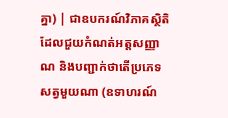គ្នា) | ជាឧបករណ៍វិភាគស្ថិតិដែលជួយកំណត់អត្តសញ្ញាណ និងបញ្ជាក់ថាតើប្រភេទសត្វមួយណា (ឧទាហរណ៍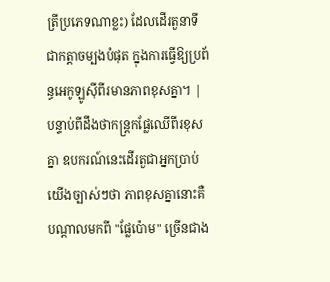ត្រីប្រភេទណាខ្លះ) ដែលដើរតួនាទីជាកត្តាចម្បងបំផុត ក្នុងការធ្វើឱ្យប្រព័ន្ធអេកូឡូស៊ីពីរមានភាពខុសគ្នា។ | បន្ទាប់ពីដឹងថាកន្ត្រកផ្លែឈើពីរខុសគ្នា ឧបករណ៍នេះដើរតួជាអ្នកប្រាប់យើងច្បាស់ៗថា ភាពខុសគ្នានោះគឺបណ្ដាលមកពី "ផ្លែប៉ោម" ច្រើនជាង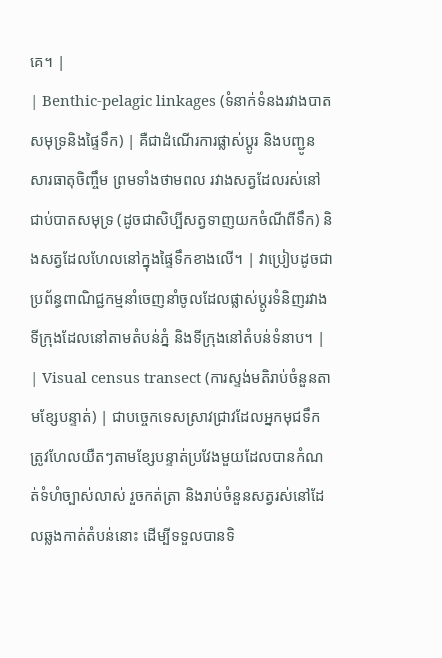គេ។ |
| Benthic-pelagic linkages (ទំនាក់ទំនងរវាងបាតសមុទ្រនិងផ្ទៃទឹក) | គឺជាដំណើរការផ្លាស់ប្តូរ និងបញ្ជូនសារធាតុចិញ្ចឹម ព្រមទាំងថាមពល រវាងសត្វដែលរស់នៅជាប់បាតសមុទ្រ (ដូចជាសិប្បីសត្វទាញយកចំណីពីទឹក) និងសត្វដែលហែលនៅក្នុងផ្ទៃទឹកខាងលើ។ | វាប្រៀបដូចជាប្រព័ន្ធពាណិជ្ជកម្មនាំចេញនាំចូលដែលផ្លាស់ប្តូរទំនិញរវាងទីក្រុងដែលនៅតាមតំបន់ភ្នំ និងទីក្រុងនៅតំបន់ទំនាប។ |
| Visual census transect (ការស្ទង់មតិរាប់ចំនួនតាមខ្សែបន្ទាត់) | ជាបច្ចេកទេសស្រាវជ្រាវដែលអ្នកមុជទឹកត្រូវហែលយឺតៗតាមខ្សែបន្ទាត់ប្រវែងមួយដែលបានកំណត់ទំហំច្បាស់លាស់ រួចកត់ត្រា និងរាប់ចំនួនសត្វរស់នៅដែលឆ្លងកាត់តំបន់នោះ ដើម្បីទទួលបានទិ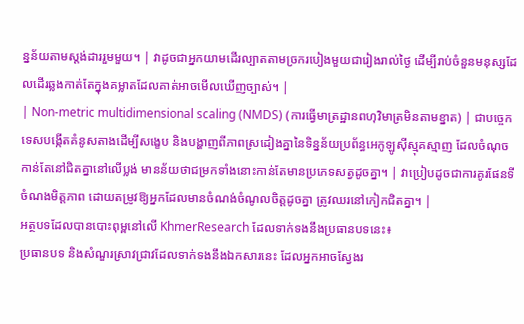ន្នន័យតាមស្តង់ដាររួមមួយ។ | វាដូចជាអ្នកយាមដើរល្បាតតាមច្រករបៀងមួយជារៀងរាល់ថ្ងៃ ដើម្បីរាប់ចំនួនមនុស្សដែលដើរឆ្លងកាត់តែក្នុងគម្លាតដែលគាត់អាចមើលឃើញច្បាស់។ |
| Non-metric multidimensional scaling (NMDS) (ការធ្វើមាត្រដ្ឋានពហុវិមាត្រមិនតាមខ្នាត) | ជាបច្ចេកទេសបង្កើតគំនូសតាងដើម្បីសង្ខេប និងបង្ហាញពីភាពស្រដៀងគ្នានៃទិន្នន័យប្រព័ន្ធអេកូឡូស៊ីស្មុគស្មាញ ដែលចំណុចកាន់តែនៅជិតគ្នានៅលើប្លង់ មានន័យថាជម្រកទាំងនោះកាន់តែមានប្រភេទសត្វដូចគ្នា។ | វាប្រៀបដូចជាការគូរផែនទីចំណងមិត្តភាព ដោយតម្រូវឱ្យអ្នកដែលមានចំណង់ចំណូលចិត្តដូចគ្នា ត្រូវឈរនៅកៀកជិតគ្នា។ |
អត្ថបទដែលបានបោះពុម្ពនៅលើ KhmerResearch ដែលទាក់ទងនឹងប្រធានបទនេះ៖
ប្រធានបទ និងសំណួរស្រាវជ្រាវដែលទាក់ទងនឹងឯកសារនេះ ដែលអ្នកអាចស្វែងរ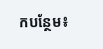កបន្ថែម៖